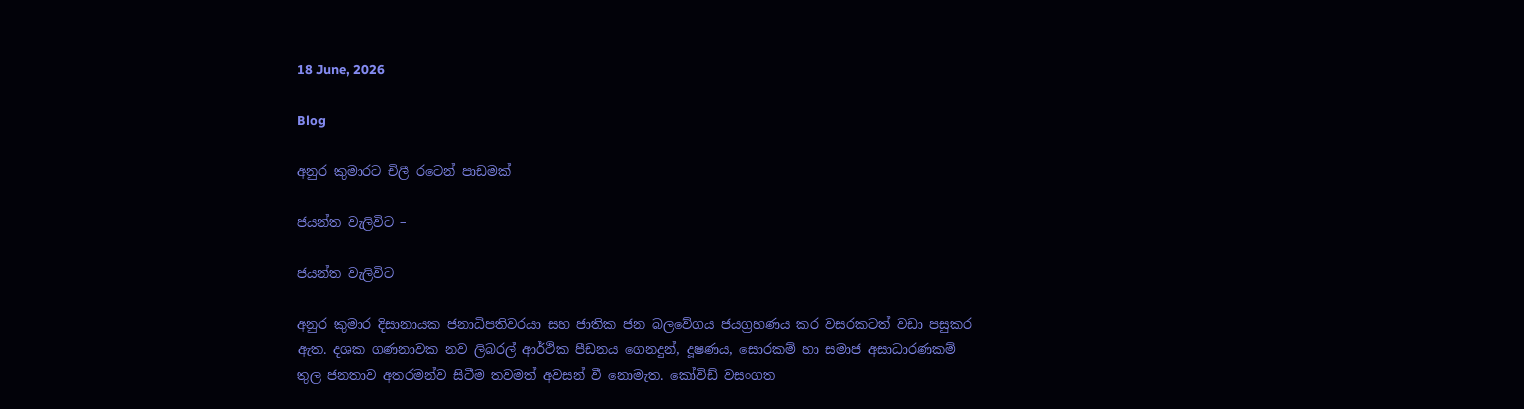18 June, 2026

Blog

අනුර කුමාරට චිලී රටෙන් පාඩමක්

ජයන්ත වැලිවිට –

ජයන්ත වැලිවිට

අනුර කුමාර දිසානායක ජනාධිපතිවරයා සහ ජාතික ජන බලවේගය ජයග්‍රහණය කර වසරකටත් වඩා පසුකර ඇත. දශක ගණනාවක නව ලිබරල් ආර්ථික පීඩනය ගෙනදුන්, දූෂණය, සොරකම් හා සමාජ අසාධාරණකම් තුල ජනතාව අතරමන්ව සිටීම තවමත් අවසන් වී නොමැත. කෝවිඩ් වසංගත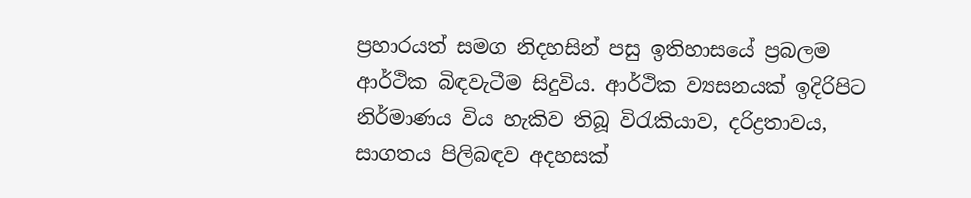ප්‍රහාරයත් සමග නිදහසින් පසු ඉතිහාසයේ ප්‍රබලම ආර්ථික බිඳවැටීම සිදුවිය. ආර්ථික ව්‍යසනයක් ඉදිරිපිට නිර්මාණය විය හැකිව තිබූ විරැකියාව, දරිද්‍රතාවය, සාගතය පිලිබඳව අදහසක්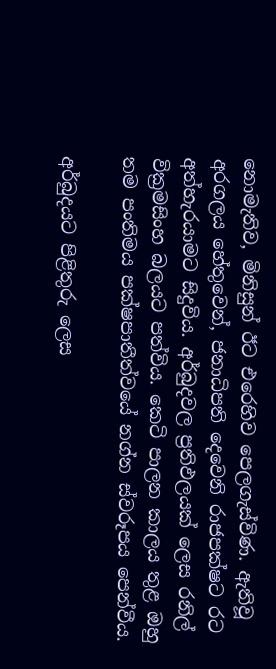නොමැතිව, මිනිසුන් ඊට එරෙහිව පෙලගැස්විණ. ඇතිවූ අරගලය හේතුවෙන්, ජනාධිපති දෙවෙනි රාජපක්ෂට රට අත්හැරයාමට සිදුවිය. අර්බුදවල ප්‍රතිඵලයක් ලෙස රනිල් වික්‍රමසිංහ බලයට පත්විය. කෙටි පාලන කාලය තුළ ඔහු තම පංතිමය පක්ෂපාතීත්වයේ නග්න ස්වරූපය පෙන්වීය.

අර්බුදයට පිළිතුරු ලෙස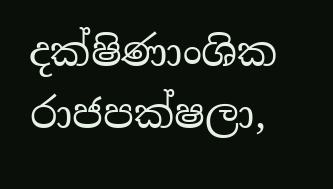දක්ෂිණාංශික රාජපක්ෂලා,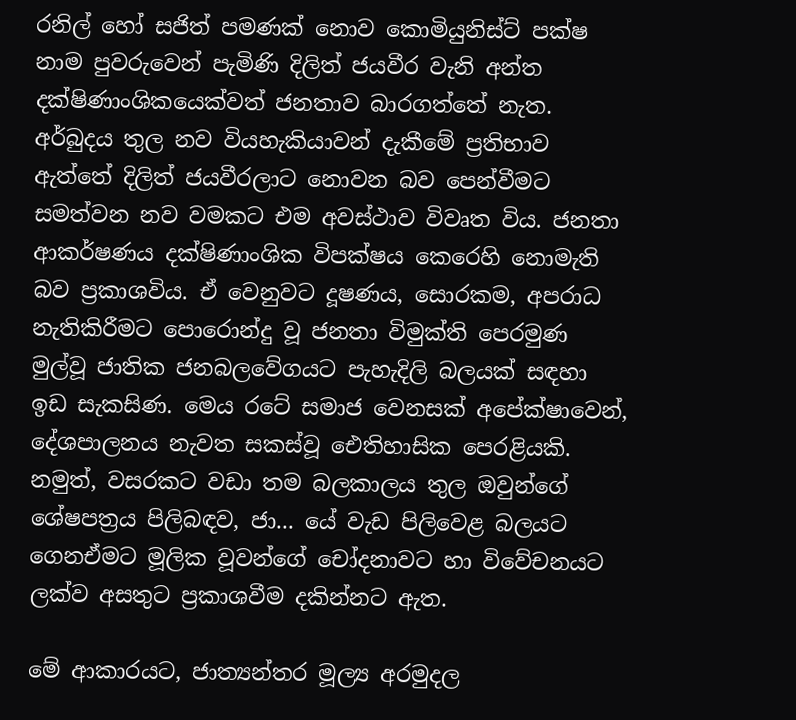රනිල් හෝ සජිත් පමණක් නොව කොමියුනිස්ට් පක්ෂ නාම පුවරුවෙන් පැමිණි දිලිත් ජයවීර වැනි අන්ත දක්ෂිණාංශිකයෙක්වත් ජනතාව බාරගත්තේ නැත. අර්බුදය තුල නව වියහැකියාවන් දැකීමේ ප්‍රතිභාව ඇත්තේ දිලිත් ජයවීරලාට නොවන බව පෙන්වීමට සමත්වන නව වමකට එම අවස්ථාව විවෘත විය. ජනතා ආකර්ෂණය දක්ෂිණාංශික විපක්ෂය කෙරෙහි නොමැති බව ප්‍රකාශවිය. ඒ වෙනුවට දූෂණය, සොරකම, අපරාධ නැතිකිරීමට පොරොන්දු වූ ජනතා විමුක්ති පෙරමුණ මුල්වූ ජාතික ජනබලවේගයට පැහැදිලි බලයක් සඳහා ඉඩ සැකසිණ. මෙය රටේ සමාජ වෙනසක් අපේක්ෂාවෙන්, දේශපාලනය නැවත සකස්වූ ඓතිහාසික පෙරළියකි. නමුත්, වසරකට වඩා තම බලකාලය තුල ඔවුන්ගේ ශේෂපත්‍රය පිලිබඳව, ජා... යේ වැඩ පිලිවෙළ බලයට ගෙනඒමට මූලික වූවන්ගේ චෝදනාවට හා විවේචනයට ලක්ව අසතුට ප්‍රකාශවීම දකින්නට ඇත.

මේ ආකාරයට, ජාත්‍යන්තර මූල්‍ය අරමුදල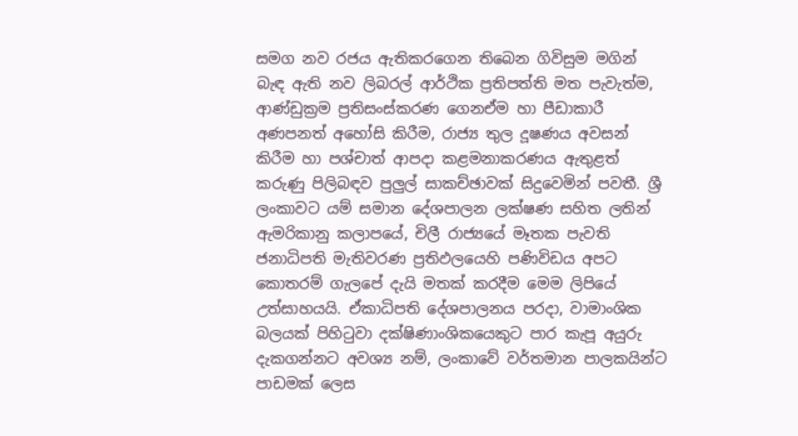සමග නව රජය ඇතිකරගෙන තිබෙන ගිවිසුම මගින් බැඳ ඇති නව ලිබරල් ආර්ථික ප්‍රතිපත්ති මත පැවැත්ම, ආණ්ඩුක්‍රම ප්‍රතිසංස්කරණ ගෙනඒම හා පීඩාකාරී අණපනත් අහෝසි කිරීම, රාජ්‍ය තුල දූෂණය අවසන් කිරීම හා පශ්චාත් ආපදා කළමනාකරණය ඇතුළත් කරුණු පිලිබඳව පුලුල් සාකච්ඡාවක් සිදුවෙමින් පවතී. ශ්‍රී ලංකාවට යම් සමාන දේශපාලන ලක්ෂණ සහිත ලතින් ඇමරිකානු කලාපයේ, චිලී රාජ්‍යයේ මෑතක පැවති ජනාධිපති මැතිවරණ ප්‍රතිඵලයෙහි පණිවිඩය අපට කොතරම් ගැලපේ දැයි මතක් කරදීම මෙම ලිපියේ උත්සාහයයි. ඒකාධිපති දේශපාලනය පරදා, වාමාංශික බලයක් පිහිටුවා දක්ෂිණාංශිකයෙකුට පාර කැපූ අයුරු දැකගන්නට අවශ්‍ය නම්, ලංකාවේ වර්තමාන පාලකයින්ට පාඩමක් ලෙස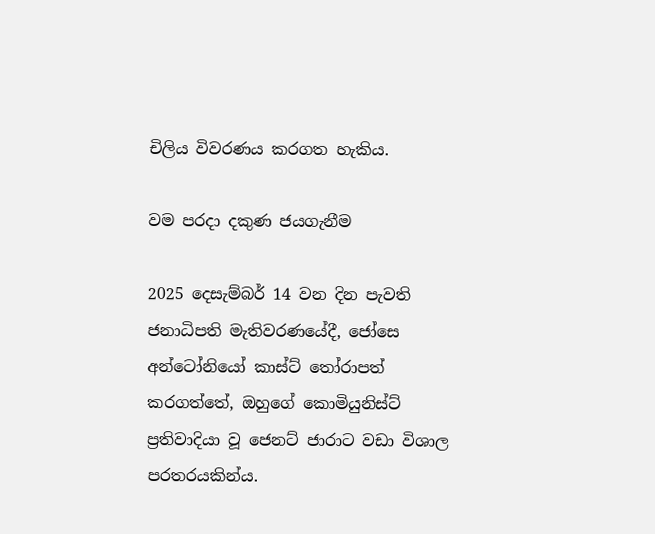චිලිය විවරණය කරගත හැකිය.

වම පරදා දකුණ ජයගැනීම

2025 දෙසැම්බර් 14 වන දින පැවති ජනාධිපති මැතිවරණයේදී, ජෝසෙ අන්ටෝනියෝ කාස්ට් තෝරාපත් කරගත්තේ, ඔහුගේ කොමියුනිස්ට් ප්‍රතිවාදියා වූ ජෙනට් ජාරාට වඩා විශාල පරතරයකින්ය.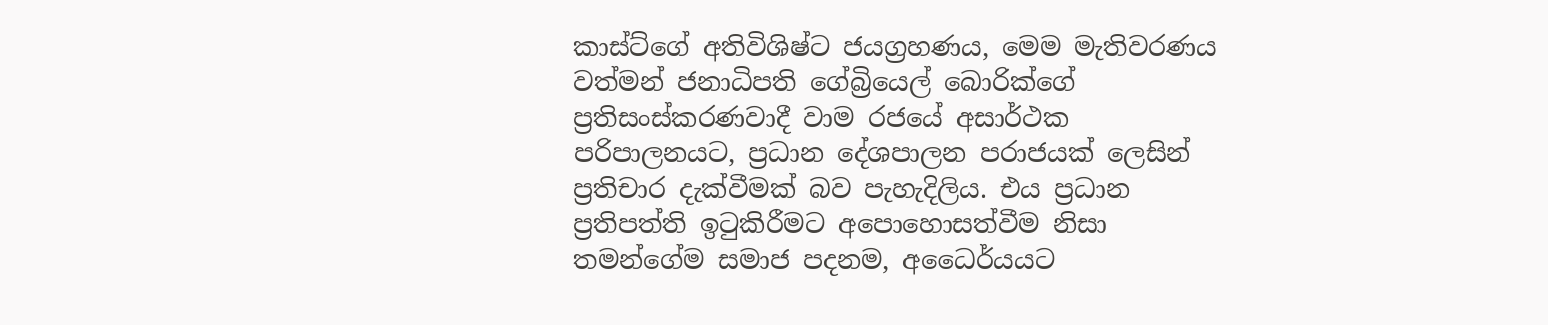කාස්ට්ගේ අතිවිශිෂ්ට ජයග්‍රහණය, මෙම මැතිවරණය වත්මන් ජනාධිපති ගේබ්‍රියෙල් බොරික්ගේ ප්‍රතිසංස්කරණවාදී වාම රජයේ අසාර්ථක පරිපාලනයට, ප්‍රධාන දේශපාලන පරාජයක් ලෙසින් ප්‍රතිචාර දැක්වීමක් බව පැහැදිලිය. එය ප්‍රධාන ප්‍රතිපත්ති ඉටුකිරීමට අපොහොසත්වීම නිසා තමන්ගේම සමාජ පදනම, අධෛර්යයට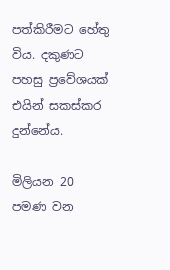පත්කිරීමට හේතු විය. දකුණට පහසු ප්‍රවේශයක් එයින් සකස්කර දුන්නේය.

මිලියන 20 පමණ වන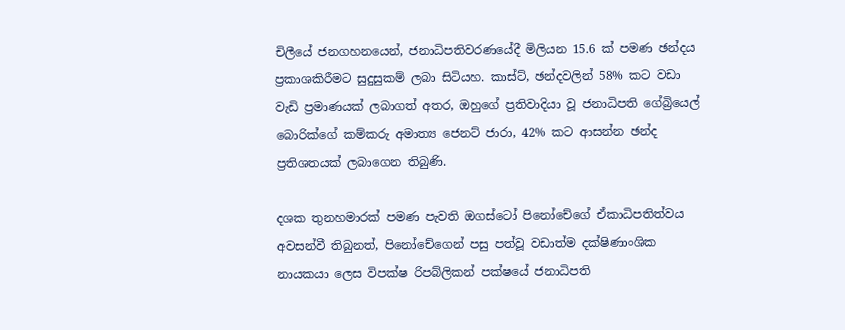චිලීයේ ජනගහනයෙන්, ජනාධිපතිවරණයේදී මිලියන 15.6 ක් පමණ ඡන්දය ප්‍රකාශකිරීමට සුදුසුකම් ලබා සිටියහ. කාස්ට්, ඡන්දවලින් 58% කට වඩා වැඩි ප්‍රමාණයක් ලබාගත් අතර, ඔහුගේ ප්‍රතිවාදියා වූ ජනාධිපති ගේබ්‍රියෙල් බොරික්ගේ කම්කරු අමාත්‍ය ජෙනට් ජාරා, 42% කට ආසන්න ඡන්ද ප්‍රතිශතයක් ලබාගෙන තිබුණි.

දශක තුනහමාරක් පමණ පැවති ඔගස්ටෝ පිනෝචේගේ ඒකාධිපතිත්වය අවසන්වී තිබුනත්, පිනෝචේගෙන් පසු පත්වූ වඩාත්ම දක්ෂිණාංශික නායකයා ලෙස විපක්ෂ රිපබ්ලිකන් පක්ෂයේ ජනාධිපති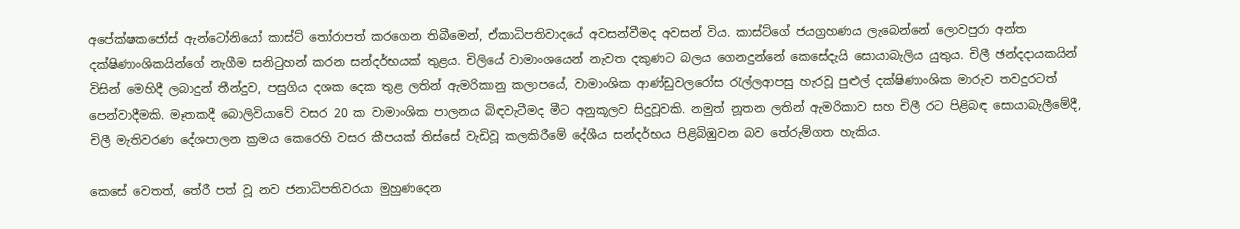අපේක්ෂකජෝස් ඇන්ටෝනියෝ කාස්ට් තෝරාපත් කරගෙන තිබීමෙන්, ඒකාධිපතිවාදයේ අවසන්වීමද අවසන් විය. කාස්ට්ගේ ජයග්‍රහණය ලැබෙන්නේ ලොවපුරා අන්ත දක්ෂිණාංශිකයින්ගේ නැගීම සනිටුහන් කරන සන්දර්භයක් තුළය. චිලියේ වාමාංශයෙන් නැවත දකුණට බලය ගෙනදුන්නේ කෙසේදැයි සොයාබැලිය යුතුය. චිලී ඡන්දදායකයින් විසින් මෙහිදී ලබාදුන් තීන්දුව, පසුගිය දශක දෙක තුළ ලතින් ඇමරිකානු කලාපයේ, වාමාංශික ආණ්ඩුවලරෝස රැල්ලආපසු හැරවූ පුළුල් දක්ෂිණාංශික මාරුව තවදුරටත් පෙන්වාදීමකි. මෑතකදී බොලිවියාවේ වසර 20 ක වාමාංශික පාලනය බිඳවැටීමද මීට අනුකූලව සිදුවූවකි. නමුත් නූතන ලතින් ඇමරිකාව සහ චිලී රට පිළිබඳ සොයාබැලීමේදී, චිලී මැතිවරණ දේශපාලන ක්‍රමය කෙරෙහි වසර කීපයක් තිස්සේ වැඩිවූ කලකිරීමේ දේශීය සන්දර්භය පිළිබිඹුවන බව තේරුම්ගත හැකිය.

කෙසේ වෙතත්, තේරී පත් වූ නව ජනාධිපතිවරයා මුහුණදෙන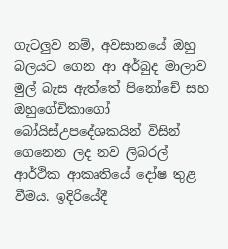ගැටලුව නම්, අවසානයේ ඔහු බලයට ගෙන ආ අර්බුද මාලාව මුල් බැස ඇත්තේ පිනෝචේ සහ ඔහුගේචිකාගෝ බෝයිස්උපදේශකයින් විසින් ගෙනෙන ලද නව ලිබරල් ආර්ථික ආකෘතියේ දෝෂ තුළ වීමය. ඉදිරියේදී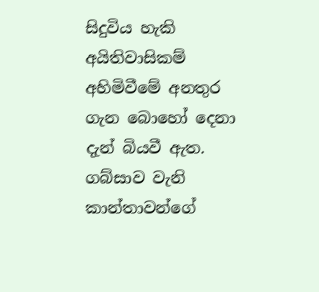සිදුවිය හැකි අයිතිවාසිකම් අහිමිවීමේ අනතුර ගැන බොහෝ දෙනා දැන් බියවී ඇත. ගබ්සාව වැනි කාන්තාවන්ගේ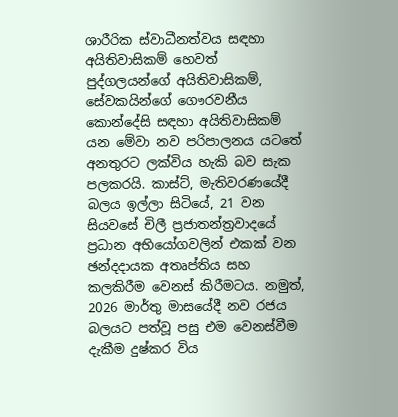ශාරීරික ස්වාධීනත්වය සඳහා අයිතිවාසිකම් හෙවත් පුද්ගලයන්ගේ අයිතිවාසිකම්, සේවකයින්ගේ ගෞරවනීය කොන්දේසි සඳහා අයිතිවාසිකම් යන මේවා නව පරිපාලනය යටතේ අනතුරට ලක්විය හැකි බව සැක පලකරයි. කාස්ට්, මැතිවරණයේදී බලය ඉල්ලා සිටියේ, 21 වන සියවසේ චිලී ප්‍රජාතන්ත්‍රවාදයේ ප්‍රධාන අභියෝගවලින් එකක් වන ඡන්දදායක අතෘප්තිය සහ කලකිරීම වෙනස් කිරීමටය. නමුත්, 2026 මාර්තු මාසයේදී නව රජය බලයට පත්වූ පසු එම වෙනස්වීම දැකීම දුෂ්කර විය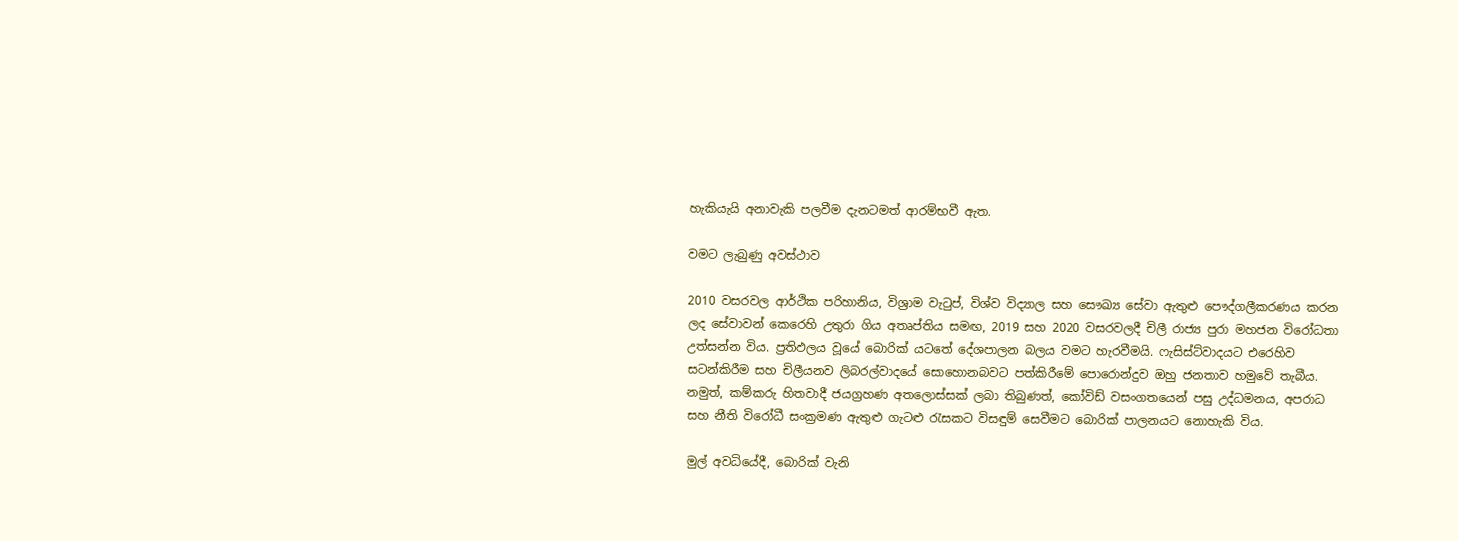හැකියැයි අනාවැකි පලවීම දැනටමත් ආරම්භවී ඇත.

වමට ලැබුණු අවස්ථාව

2010 වසරවල ආර්ථික පරිහානිය, විශ්‍රාම වැටුප්, විශ්ව විද්‍යාල සහ සෞඛ්‍ය සේවා ඇතුළු පෞද්ගලීකරණය කරන ලද සේවාවන් කෙරෙහි උතුරා ගිය අතෘප්තිය සමඟ, 2019 සහ 2020 වසරවලදී චිලී රාජ්‍ය පුරා මහජන විරෝධතා උත්සන්න විය. ප්‍රතිඵලය වූයේ බොරික් යටතේ දේශපාලන බලය වමට හැරවීමයි. ෆැසිස්ට්වාදයට එරෙහිව සටන්කිරීම සහ චිලීයනව ලිබරල්වාදයේ සොහොනබවට පත්කිරීමේ පොරොන්දුව ඔහු ජනතාව හමුවේ තැබීය. නමුත්, කම්කරු හිතවාදී ජයග්‍රහණ අතලොස්සක් ලබා තිබුණත්, කෝවිඩ් වසංගතයෙන් පසු උද්ධමනය, අපරාධ සහ නීති විරෝධී සංක්‍රමණ ඇතුළු ගැටළු රැසකට විසඳුම් සෙවීමට බොරික් පාලනයට නොහැකි විය.

මුල් අවධියේදී, බොරික් වැනි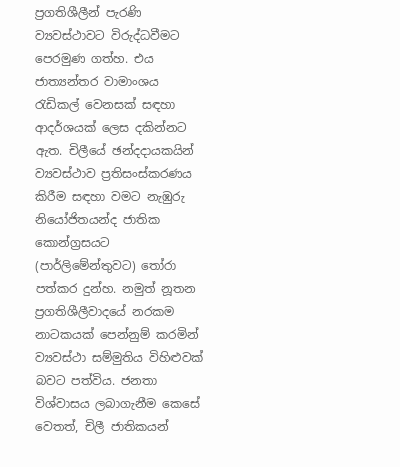ප්‍රගතිශීලීන් පැරණි ව්‍යවස්ථාවට විරුද්ධවීමට පෙරමුණ ගත්හ. එය ජාත්‍යන්තර වාමාංශය රැඩිකල් වෙනසක් සඳහා ආදර්ශයක් ලෙස දකින්නට ඇත. චිලීයේ ඡන්දදායකයින් ව්‍යවස්ථාව ප්‍රතිසංස්කරණය කිරීම සඳහා වමට නැඹුරු නියෝජිතයන්ද ජාතික කොන්ග්‍රසයට (පාර්ලිමේන්තුවට) තෝරා පත්කර දුන්හ. නමුත් නූතන ප්‍රගතිශීලීවාදයේ නරකම නාටකයක් පෙන්නුම් කරමින් ව්‍යවස්ථා සම්මුතිය විහිළුවක් බවට පත්විය. ජනතා විශ්වාසය ලබාගැනීම කෙසේ වෙතත්, චිලී ජාතිකයන්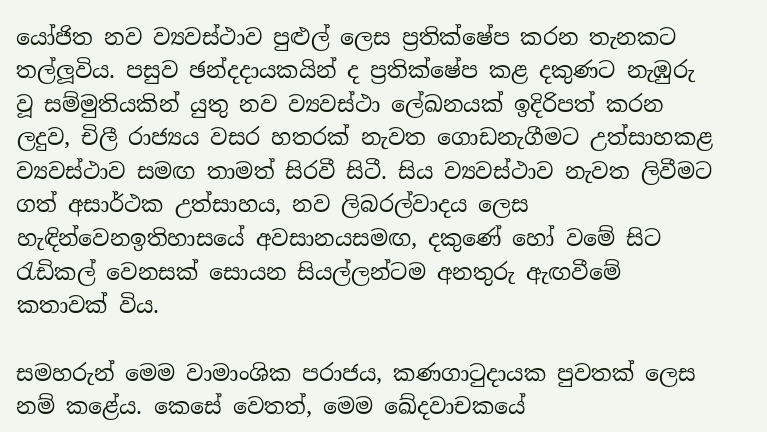යෝජිත නව ව්‍යවස්ථාව පුළුල් ලෙස ප්‍රතික්ෂේප කරන තැනකට තල්ලූවිය. පසුව ඡන්දදායකයින් ද ප්‍රතික්ෂේප කළ දකුණට නැඹුරු වූ සම්මුතියකින් යුතු නව ව්‍යවස්ථා ලේඛනයක් ඉදිරිපත් කරන ලදුව, චිලී රාජ්‍යය වසර හතරක් නැවත ගොඩනැගීමට උත්සාහකළ ව්‍යවස්ථාව සමඟ තාමත් සිරවී සිටී. සිය ව්‍යවස්ථාව නැවත ලිවීමට ගත් අසාර්ථක උත්සාහය, නව ලිබරල්වාදය ලෙස හැඳින්වෙනඉතිහාසයේ අවසානයසමඟ, දකුණේ හෝ වමේ සිට රැඩිකල් වෙනසක් සොයන සියල්ලන්ටම අනතුරු ඇඟවීමේ කතාවක් විය.

සමහරුන් මෙම වාමාංශික පරාජය, කණගාටුදායක පුවතක් ලෙස නම් කළේය. කෙසේ වෙතත්, මෙම ඛේදවාචකයේ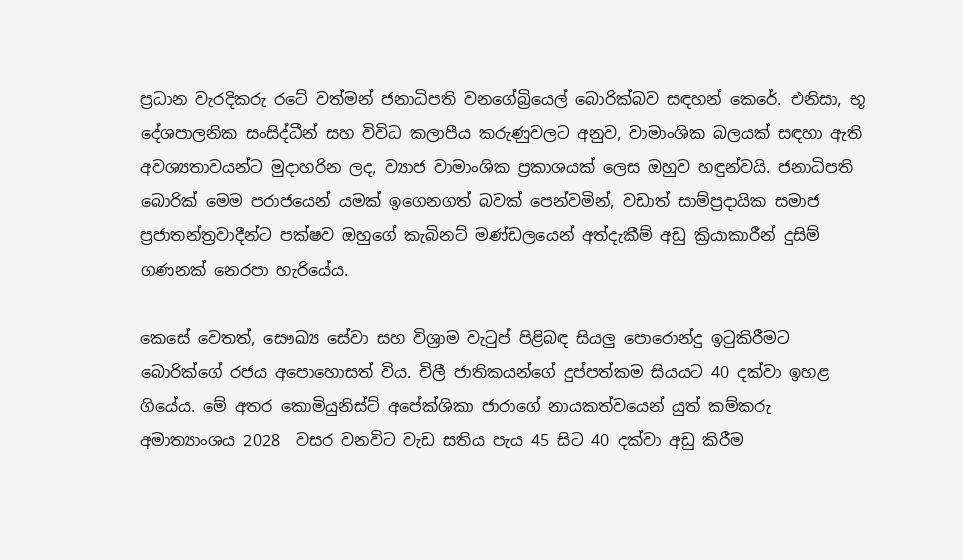ප්‍රධාන වැරදිකරු රටේ වත්මන් ජනාධිපති වනගේබ්‍රියෙල් බොරික්බව සඳහන් කෙරේ. එනිසා, භූ දේශපාලනික සංසිද්ධීන් සහ විවිධ කලාපීය කරුණුවලට අනුව, වාමාංශික බලයක් සඳහා ඇති අවශ්‍යතාවයන්ට මුදාහරින ලද, ව්‍යාජ වාමාංශික ප්‍රකාශයක් ලෙස ඔහුව හඳුන්වයි. ජනාධිපති බොරික් මෙම පරාජයෙන් යමක් ඉගෙනගත් බවක් පෙන්වමින්, වඩාත් සාම්ප්‍රදායික සමාජ ප්‍රජාතන්ත්‍රවාදීන්ට පක්ෂව ඔහුගේ කැබිනට් මණ්ඩලයෙන් අත්දැකීම් අඩු ක්‍රියාකාරීන් දුසිම් ගණනක් නෙරපා හැරියේය.

කෙසේ වෙතත්, සෞඛ්‍ය සේවා සහ විශ්‍රාම වැටුප් පිළිබඳ සියලු පොරොන්දු ඉටුකිරීමට බොරික්ගේ රජය අපොහොසත් විය. චිලී ජාතිකයන්ගේ දුප්පත්කම සියයට 40 දක්වා ඉහළ ගියේය. මේ අතර කොමියුනිස්ට් අපේක්ශිකා ජාරාගේ නායකත්වයෙන් යුත් කම්කරු අමාත්‍යාංශය 2028  වසර වනවිට වැඩ සතිය පැය 45 සිට 40 දක්වා අඩු කිරීම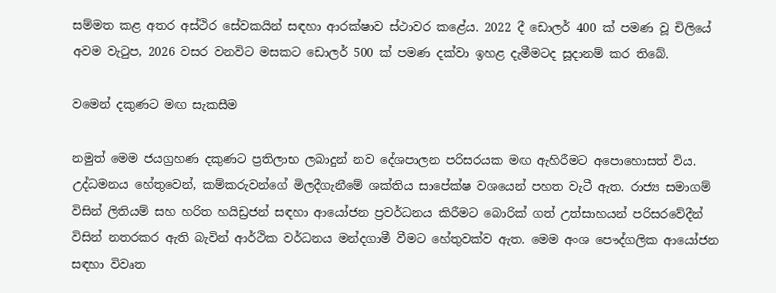සම්මත කළ අතර අස්ථිර සේවකයින් සඳහා ආරක්ෂාව ස්ථාවර කළේය. 2022 දී ඩොලර් 400 ක් පමණ වූ චිලියේ අවම වැටුප, 2026 වසර වනවිට මසකට ඩොලර් 500 ක් පමණ දක්වා ඉහළ දැමීමටද සූදානම් කර තිබේ.

වමෙන් දකුණට මඟ සැකසීම

නමුත් මෙම ජයග්‍රහණ දකුණට ප්‍රතිලාභ ලබාදුන් නව දේශපාලන පරිසරයක මඟ ඇහිරීමට අපොහොසත් විය. උද්ධමනය හේතුවෙන්, කම්කරුවන්ගේ මිලදීගැනීමේ ශක්තිය සාපේක්ෂ වශයෙන් පහත වැටී ඇත. රාජ්‍ය සමාගම් විසින් ලිතියම් සහ හරිත හයිඩ්‍රජන් සඳහා ආයෝජන ප්‍රවර්ධනය කිරීමට බොරික් ගත් උත්සාහයන් පරිසරවේදීන් විසින් නතරකර ඇති බැවින් ආර්ථික වර්ධනය මන්දගාමී වීමට හේතුවක්ව ඇත. මෙම අංශ පෞද්ගලික ආයෝජන සඳහා විවෘත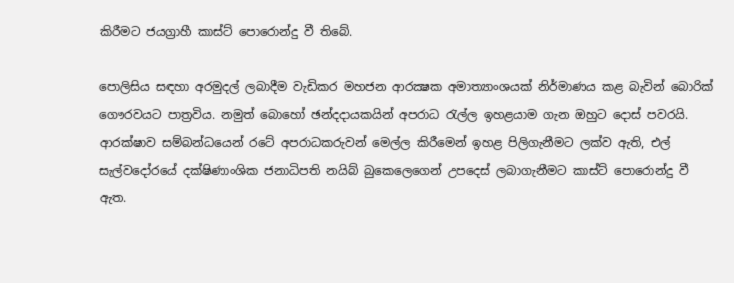කිරීමට ජයග්‍රාහී කාස්ට් පොරොන්දු වී තිබේ.

පොලිසිය සඳහා අරමුදල් ලබාදීම වැඩිකර මහජන ආරක්‍ෂක අමාත්‍යාංශයක් නිර්මාණය කළ බැවින් බොරික් ගෞරවයට පාත්‍රවිය. නමුත් බොහෝ ඡන්දදායකයින් අපරාධ රැල්ල ඉහළයාම ගැන ඔහුට දොස් පවරයි. ආරක්ෂාව සම්බන්ධයෙන් රටේ අපරාධකරුවන් මෙල්ල කිරීමෙන් ඉහළ පිලිගැනීමට ලක්ව ඇති, එල් සැල්වදෝරයේ දක්ෂිණාංශික ජනාධිපති නයිබ් බුකෙලෙගෙන් උපදෙස් ලබාගැනීමට කාස්ට් පොරොන්දු වී ඇත.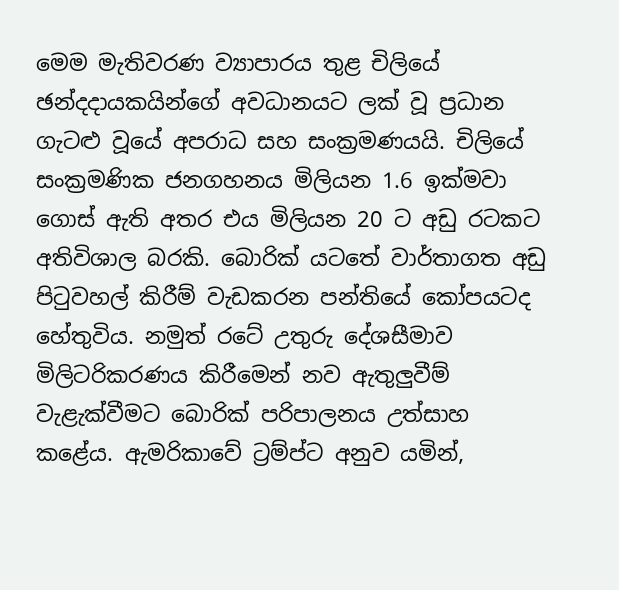මෙම මැතිවරණ ව්‍යාපාරය තුළ චිලියේ ඡන්දදායකයින්ගේ අවධානයට ලක් වූ ප්‍රධාන ගැටළු වූයේ අපරාධ සහ සංක්‍රමණයයි. චිලියේ සංක්‍රමණික ජනගහනය මිලියන 1.6 ඉක්මවා ගොස් ඇති අතර එය මිලියන 20 ට අඩු රටකට අතිවිශාල බරකි. බොරික් යටතේ වාර්තාගත අඩු පිටුවහල් කිරීම් වැඩකරන පන්තියේ කෝපයටද හේතුවිය. නමුත් රටේ උතුරු දේශසීමාව මිලිටරිකරණය කිරීමෙන් නව ඇතුලුවීම් වැළැක්වීමට බොරික් පරිපාලනය උත්සාහ කළේය. ඇමරිකාවේ ට්‍රම්ප්ට අනුව යමින්,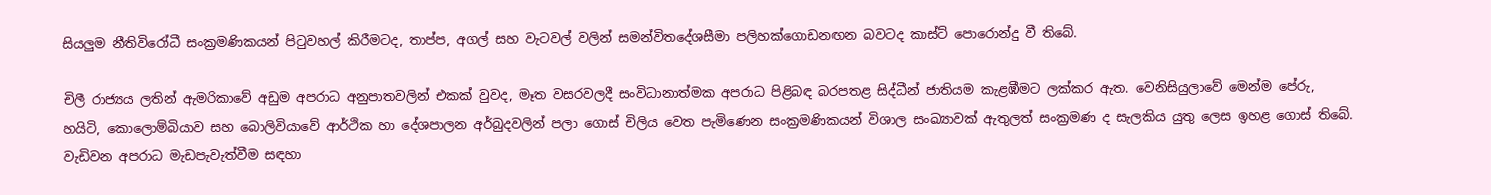සියලුම නීතිවිරෝධී සංක්‍රමණිකයන් පිටුවහල් කිරීමටද, තාප්ප, අගල් සහ වැටවල් වලින් සමන්විතදේශසීමා පලිහක්ගොඩනඟන බවටද කාස්ට් පොරොන්දු වී තිබේ.

චිලී රාජ්‍යය ලතින් ඇමරිකාවේ අඩුම අපරාධ අනුපාතවලින් එකක් වුවද, මෑත වසරවලදී සංවිධානාත්මක අපරාධ පිළිබඳ බරපතළ සිද්ධීන් ජාතියම කැළඹීමට ලක්කර ඇත. වෙනිසියුලාවේ මෙන්ම පේරු, හයිටි, කොලොම්බියාව සහ බොලිවියාවේ ආර්ථික හා දේශපාලන අර්බුදවලින් පලා ගොස් චිලිය වෙත පැමිණෙන සංක්‍රමණිකයන් විශාල සංඛ්‍යාවක් ඇතුලත් සංක්‍රමණ ද සැලකිය යුතු ලෙස ඉහළ ගොස් තිබේ. වැඩිවන අපරාධ මැඩපැවැත්වීම සඳහා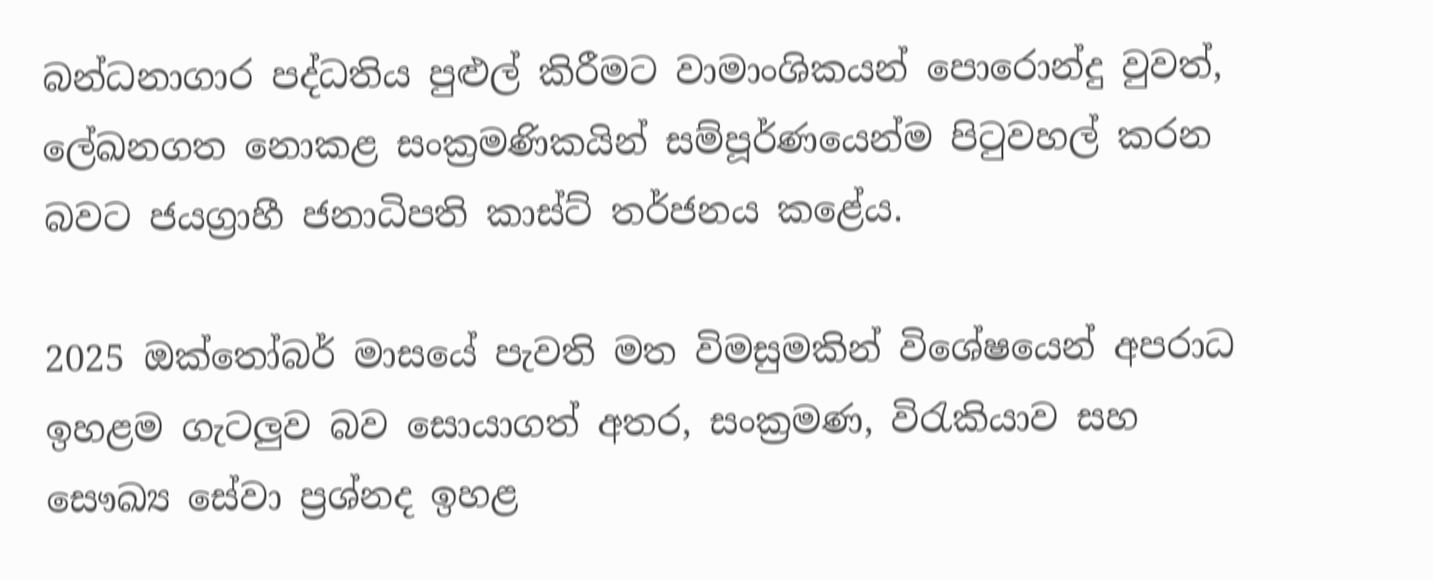බන්ධනාගාර පද්ධතිය පුළුල් කිරීමට වාමාංශිකයන් පොරොන්දු වුවත්, ලේඛනගත නොකළ සංක්‍රමණිකයින් සම්පූර්ණයෙන්ම පිටුවහල් කරන බවට ජයග්‍රාහී ජනාධිපති කාස්ට් තර්ජනය කළේය.

2025 ඔක්තෝබර් මාසයේ පැවති මත විමසුමකින් විශේෂයෙන් අපරාධ ඉහළම ගැටලුව බව සොයාගත් අතර, සංක්‍රමණ, විරැකියාව සහ සෞඛ්‍ය සේවා ප්‍රශ්නද ඉහළ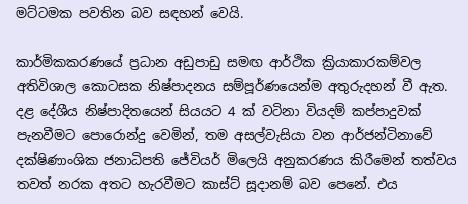මට්ටමක පවතින බව සඳහන් වෙයි.

කාර්මිකකරණයේ ප්‍රධාන අඩුපාඩු සමඟ ආර්ථික ක්‍රියාකාරකම්වල අතිවිශාල කොටසක නිෂ්පාදනය සම්පූර්ණයෙන්ම අතුරුදහන් වී ඇත. දළ දේශීය නිෂ්පාදිතයෙන් සියයට 4 ක් වටිනා වියදම් කප්පාදුවක් පැනවීමට පොරොන්දු වෙමින්, තම අසල්වැසියා වන ආර්ජන්ටිනාවේ දක්ෂිණාංශික ජනාධිපති ජේවියර් මිලෙයි අනුකරණය කිරීමෙන් තත්වය තවත් නරක අතට හැරවීමට කාස්ට් සූදානම් බව පෙනේ. එය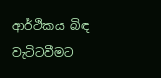ආර්ථිකය බිඳ වැටිටවීමට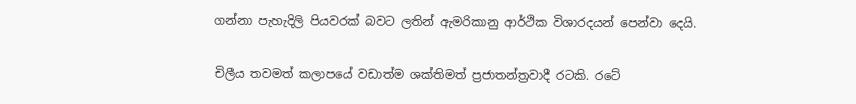ගන්නා පැහැදිලි පියවරක් බවට ලතින් ඇමරිකානු ආර්ථික විශාරදයන් පෙන්වා දෙයි.

චිලීය තවමත් කලාපයේ වඩාත්ම ශක්තිමත් ප්‍රජාතන්ත්‍රවාදී රටකි. රටේ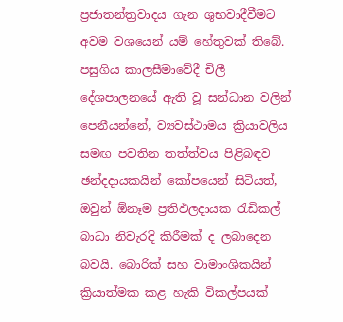ප්‍රජාතන්ත්‍රවාදය ගැන ශුභවාදීවීමට අවම වශයෙන් යම් හේතුවක් තිබේ. පසුගිය කාලසීමාවේදී චිලී දේශපාලනයේ ඇති වූ සන්ධාන වලින් පෙනීයන්නේ, ව්‍යවස්ථාමය ක්‍රියාවලිය සමඟ පවතින තත්ත්වය පිළිබඳව ඡන්දදායකයින් කෝපයෙන් සිටියත්, ඔවුන් ඕනෑම ප්‍රතිඵලදායක රැඩිකල් බාධා නිවැරදි කිරීමක් ද ලබාදෙන බවයි. බොරික් සහ වාමාංශිකයින් ක්‍රියාත්මක කළ හැකි විකල්පයක්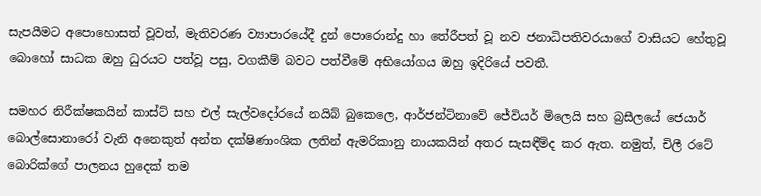සැපයීමට අපොහොසත් වූවත්, මැතිවරණ ව්‍යාපාරයේදී දුන් පොරොන්දු හා තේරීපත් වූ නව ජනාධිපතිවරයාගේ වාසියට හේතුවූ බොහෝ සාධක ඔහු ධුරයට පත්වූ පසු, වගකීම් බවට පත්වීමේ අභියෝගය ඔහු ඉදිරියේ පවතී.

සමහර නිරීක්ෂකයින් කාස්ට් සහ එල් සැල්වදෝරයේ නයිබ් බුකෙලෙ, ආර්ජන්ටිනාවේ ජේවියර් මිලෙයි සහ බ්‍රසීලයේ ජෙයාර් බොල්සොනාරෝ වැනි අනෙකුත් අන්ත දක්ෂිණාංශික ලතින් ඇමරිකානු නායකයින් අතර සැසඳීම්ද කර ඇත. නමුත්, චිලී රටේ බොරික්ගේ පාලනය හුදෙක් තම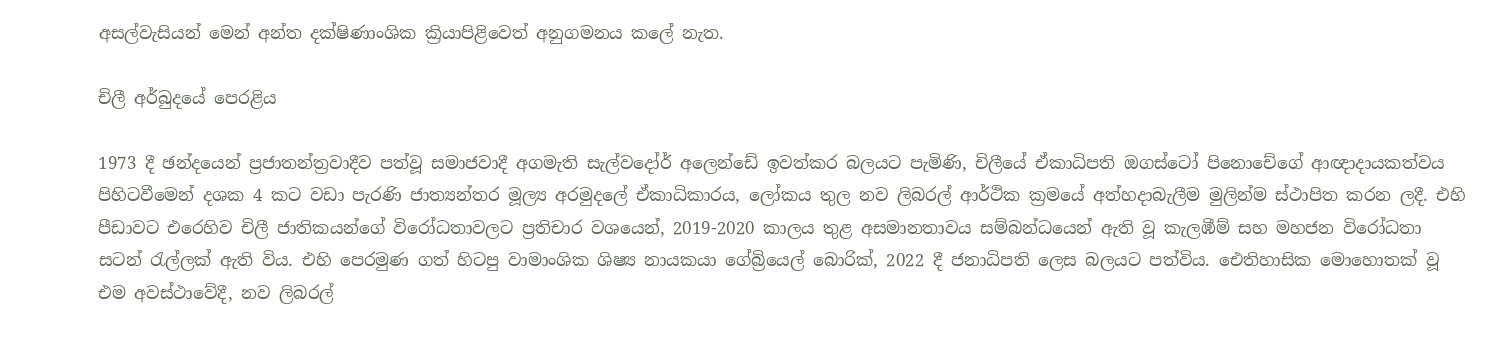අසල්වැසියන් මෙන් අන්ත දක්ෂිණාංශික ක්‍රියාපිළිවෙත් අනුගමනය කලේ නැත.

චිලී අර්බුදයේ පෙරළිය

1973 දී ඡන්දයෙන් ප්‍රජාතන්ත්‍රවාදීව පත්වූ සමාජවාදී අගමැති සැල්වදෝර් අලෙන්ඩේ ඉවත්කර බලයට පැමිණි, චිලීයේ ඒකාධිපති ඔගස්ටෝ පිනොචේගේ ආඥාදායකත්වය පිහිටවීමෙන් දශක 4 කට වඩා පැරණි ජාත්‍යන්තර මූල්‍ය අරමුදලේ ඒකාධිකාරය, ලෝකය තුල නව ලිබරල් ආර්ථික ක්‍රමයේ අත්හදාබැලීම මුලින්ම ස්ථාපිත කරන ලදී. එහි පීඩාවට එරෙහිව චිලී ජාතිකයන්ගේ විරෝධතාවලට ප්‍රතිචාර වශයෙන්, 2019-2020 කාලය තුළ අසමානතාවය සම්බන්ධයෙන් ඇති වූ කැලඹීම් සහ මහජන විරෝධතා සටන් රැල්ලක් ඇති විය. එහි පෙරමුණ ගත් හිටපු වාමාංශික ශිෂ්‍ය නායකයා ගේබ්‍රියෙල් බොරික්, 2022 දී ජනාධිපති ලෙස බලයට පත්විය. ඓතිහාසික මොහොතක් වූ එම අවස්ථාවේදී, නව ලිබරල්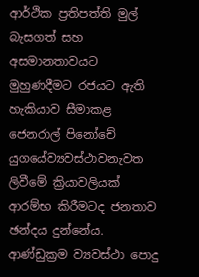ආර්ථික ප්‍රතිපත්ති මුල් බැසගත් සහ අසමානතාවයට මුහුණදීමට රජයට ඇති හැකියාව සීමාකළ ජෙනරාල් පිනෝචේ යුගයේව්‍යවස්ථාවනැවත ලිවීමේ ක්‍රියාවලියක් ආරම්භ කිරීමටද ජනතාව ඡන්දය දුන්නේය. ආණ්ඩුක්‍රම ව්‍යවස්ථා පොදු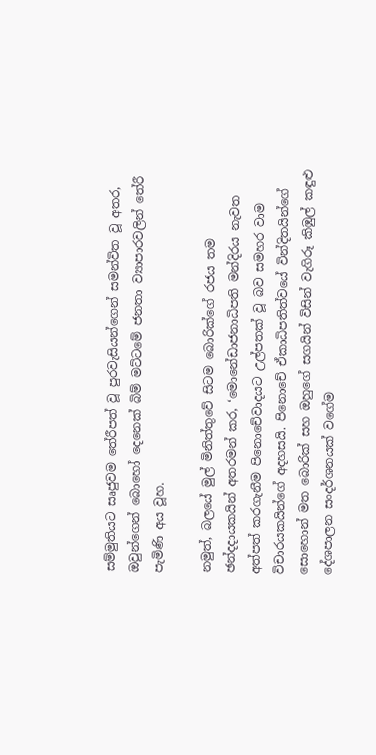සම්මුතියට සෘජුවම තේරීපත් වූ පුරවැසියන්ගෙන් සමන්විත වූ අතර, ඔවුන්ගෙන් බොහෝ දෙනෙක් බිම් මට්ටමේ ජනතා ව්‍යාපාරවලින් තේරී පැමිණි අය වූහ.

නමුත්, බලයේ මුල් මිනිත්තුවේ සිටම බොරික්ගේ රජය තම ඡන්දදායකයින් අතරමන් කර, ‘මොනේඩාජනාධිපති මන්දිරය නැවත අත්පත් කරගැනීම පිනොචේවාදයට උල්පතක් වූ බව සමහර වාම විචාරයකයින්ගේ අදහසයි. පිනොචේ ඒකාධිපතිත්වයේ වින්දිතයින්ගේ සොහොන් මත බොරික් සහ ඔහුගේ සගයින් විසින් වැගිරූ කිඹුල් කඳුළු දේශපාලන සංදර්ශනයක් වගේම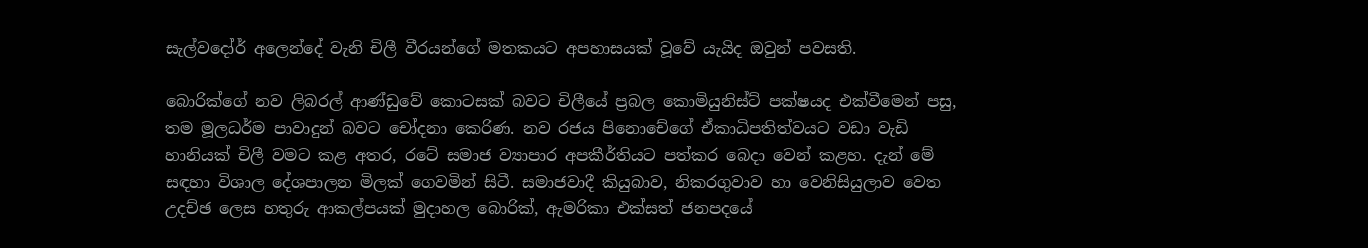සැල්වදෝර් අලෙන්දේ වැනි චිලී වීරයන්ගේ මතකයට අපහාසයක් වූවේ යැයිද ඔවුන් පවසති.

බොරික්ගේ නව ලිබරල් ආණ්ඩුවේ කොටසක් බවට චිලීයේ ප්‍රබල කොමියුනිස්ට් පක්ෂයද එක්වීමෙන් පසු, තම මූලධර්ම පාවාදුන් බවට චෝදනා කෙරිණ. නව රජය පිනොචේගේ ඒකාධිපතිත්වයට වඩා වැඩි හානියක් චිලී වමට කළ අතර, රටේ සමාජ ව්‍යාපාර අපකීර්තියට පත්කර බෙදා වෙන් කළහ. දැන් මේ සඳහා විශාල දේශපාලන මිලක් ගෙවමින් සිටී. සමාජවාදී කියුබාව, නිකරගුවාව හා වෙනිසියුලාව වෙත උදච්ඡ ලෙස හතුරු ආකල්පයක් මුදාහල බොරික්, ඇමරිකා එක්සත් ජනපදයේ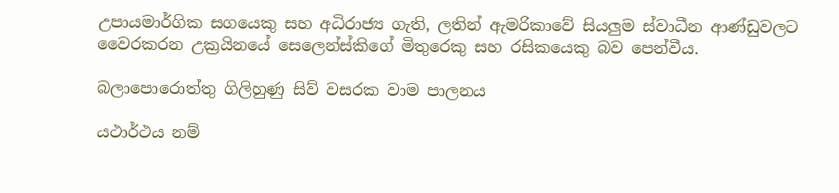උපායමාර්ගික සගයෙකු සහ අධිරාජ්‍ය ගැති, ලතින් ඇමරිකාවේ සියලුම ස්වාධීන ආණ්ඩුවලට වෛරකරන උක්‍රයිනයේ සෙලෙන්ස්කිගේ මිතුරෙකු සහ රසිකයෙකු බව පෙන්වීය.

බලාපොරොත්තු ගිලිහුණු සිව් වසරක වාම පාලනය

යථාර්ථය නම්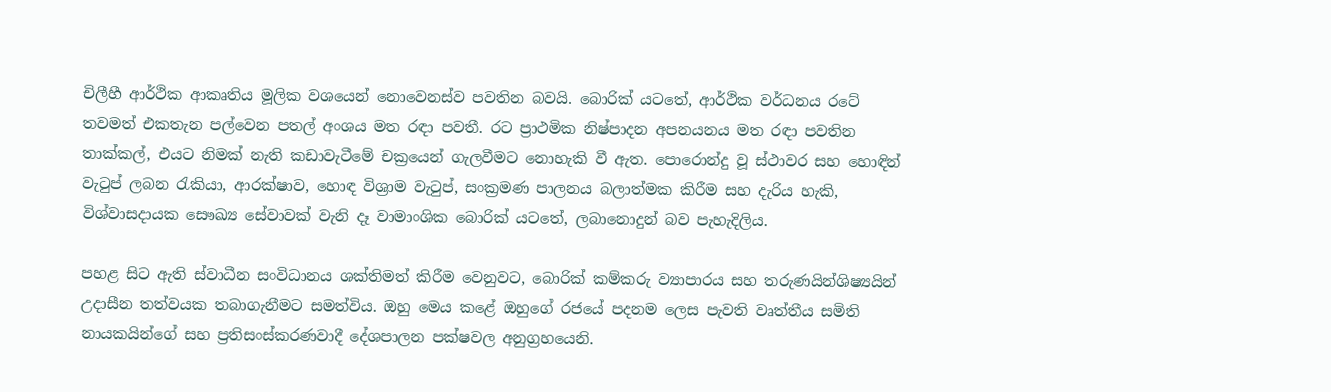චිලීහී ආර්ථික ආකෘතිය මූලික වශයෙන් නොවෙනස්ව පවතින බවයි. බොරික් යටතේ, ආර්ථික වර්ධනය රටේ තවමත් එකතැන පල්වෙන පතල් අංශය මත රඳා පවතී. රට ප්‍රාථමික නිෂ්පාදන අපනයනය මත රඳා පවතින තාක්කල්, එයට නිමක් නැති කඩාවැටීමේ චක්‍රයෙන් ගැලවීමට නොහැකි වී ඇත. පොරොන්දු වූ ස්ථාවර සහ හොඳින් වැටුප් ලබන රැකියා, ආරක්ෂාව, හොඳ විශ්‍රාම වැටුප්, සංක්‍රමණ පාලනය බලාත්මක කිරීම සහ දැරිය හැකි, විශ්වාසදායක සෞඛ්‍ය සේවාවක් වැනි දෑ වාමාංශික බොරික් යටතේ, ලබානොදුන් බව පැහැදිලිය.

පහළ සිට ඇති ස්වාධීන සංවිධානය ශක්තිමත් කිරීම වෙනුවට, බොරික් කම්කරු ව්‍යාපාරය සහ තරුණයින්ශිෂ්‍යයින් උදාසීන තත්වයක තබාගැනීමට සමත්විය. ඔහු මෙය කළේ ඔහුගේ රජයේ පදනම ලෙස පැවති වෘත්තීය සමිති නායකයින්ගේ සහ ප්‍රතිසංස්කරණවාදී දේශපාලන පක්ෂවල අනුග්‍රහයෙනි.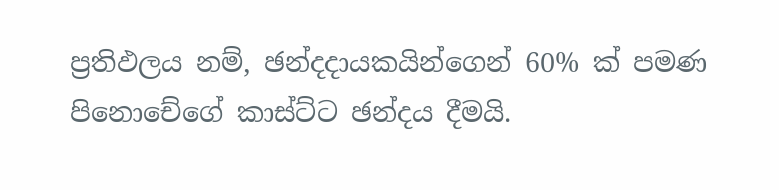ප්‍රතිඵලය නම්, ඡන්දදායකයින්ගෙන් 60% ක් පමණ පිනොචේගේ කාස්ට්ට ඡන්දය දීමයි.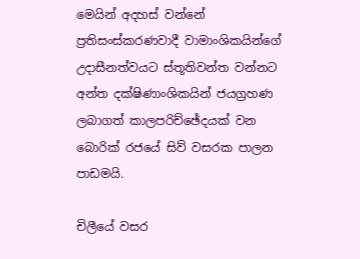මෙයින් අදහස් වන්නේ ප්‍රතිසංස්කරණවාදී වාමාංශිකයින්ගේ උදාසීනත්වයට ස්තූතිවන්ත වන්නට අන්ත දක්ෂිණාංශිකයින් ජයග්‍රහණ ලබාගත් කාලපරිච්ඡේදයක් වන බොරික් රජයේ සිව් වසරක පාලන පාඩමයි.

චිලීයේ වසර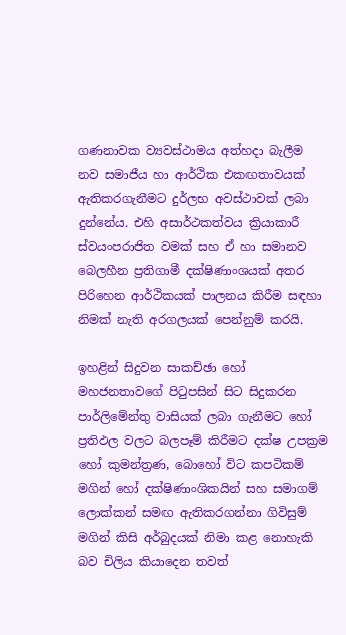ගණනාවක ව්‍යවස්ථාමය අත්හදා බැලීම නව සමාජීය හා ආර්ථික එකඟතාවයක් ඇතිකරගැනීමට දුර්ලභ අවස්ථාවක් ලබා දුන්නේය. එහි අසාර්ථකත්වය ක්‍රියාකාරී ස්වයංපරාජිත වමක් සහ ඒ හා සමානව බෙලහීන ප්‍රතිගාමී දක්ෂිණාංශයක් අතර පිරිහෙන ආර්ථිකයක් පාලනය කිරීම සඳහා නිමක් නැති අරගලයක් පෙන්නුම් කරයි.

ඉහළින් සිදුවන සාකච්ඡා හෝ මහජනතාවගේ පිටුපසින් සිට සිදුකරන පාර්ලිමේන්තු වාසියක් ලබා ගැනීමට හෝ ප්‍රතිඵල වලට බලපෑම් කිරීමට දක්ෂ උපක්‍රම හෝ කුමන්ත්‍රණ, බොහෝ විට කපටිකම් මගින් හෝ දක්ෂිණාංශිකයින් සහ සමාගම් ලොක්කන් සමඟ ඇතිකරගන්නා ගිවිසුම් මගින් කිසි අර්බුදයක් නිමා කළ නොහැකි බව චිලිය කියාදෙන තවත්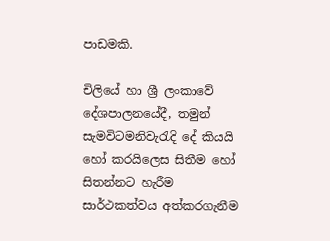පාඩමකි.

චිලියේ හා ශ්‍රී ලංකාවේ දේශපාලනයේදී, තමුන් සැමවිටමනිවැරැදි දේ කියයි හෝ කරයිලෙස සිතීම හෝ සිතන්නට හැරීම සාර්ථකත්වය අත්කරගැනීම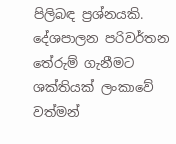පිලිබඳ ප්‍රශ්නයකි. දේශපාලන පරිවර්තන තේරුම් ගැනීමට ශක්තියක් ලංකාවේ වත්මන්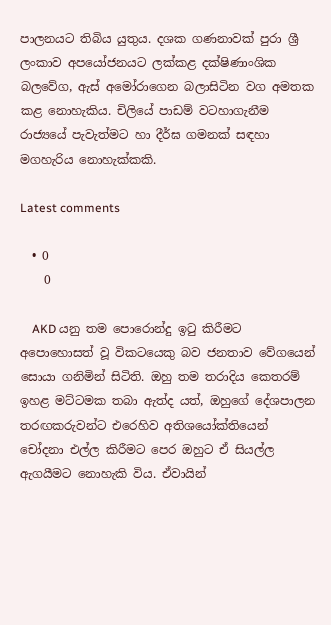පාලනයට තිබිය යුතුය. දශක ගණනාවක් පුරා ශ්‍රී ලංකාව අපයෝජනයට ලක්කළ දක්ෂිණාංශික බලවේග, ඇස් අමෝරාගෙන බලාසිටින වග අමතක කළ නොහැකිය. චිලියේ පාඩම් වටහාගැනීම රාජ්‍යයේ පැවැත්මට හා දීර්ඝ ගමනක් සඳහා මගහැරිය නොහැක්කකි.

Latest comments

  • 0
    0

    AKD යනු තම පොරොන්දු ඉටු කිරීමට අපොහොසත් වූ විකටයෙකු බව ජනතාව වේගයෙන් සොයා ගනිමින් සිටිති. ඔහු තම තරාදිය කෙතරම් ඉහළ මට්ටමක තබා ඇත්ද යත්, ඔහුගේ දේශපාලන තරඟකරුවන්ට එරෙහිව අතිශයෝක්තියෙන් චෝදනා එල්ල කිරීමට පෙර ඔහුට ඒ සියල්ල ඇගයීමට නොහැකි විය. ඒවායින්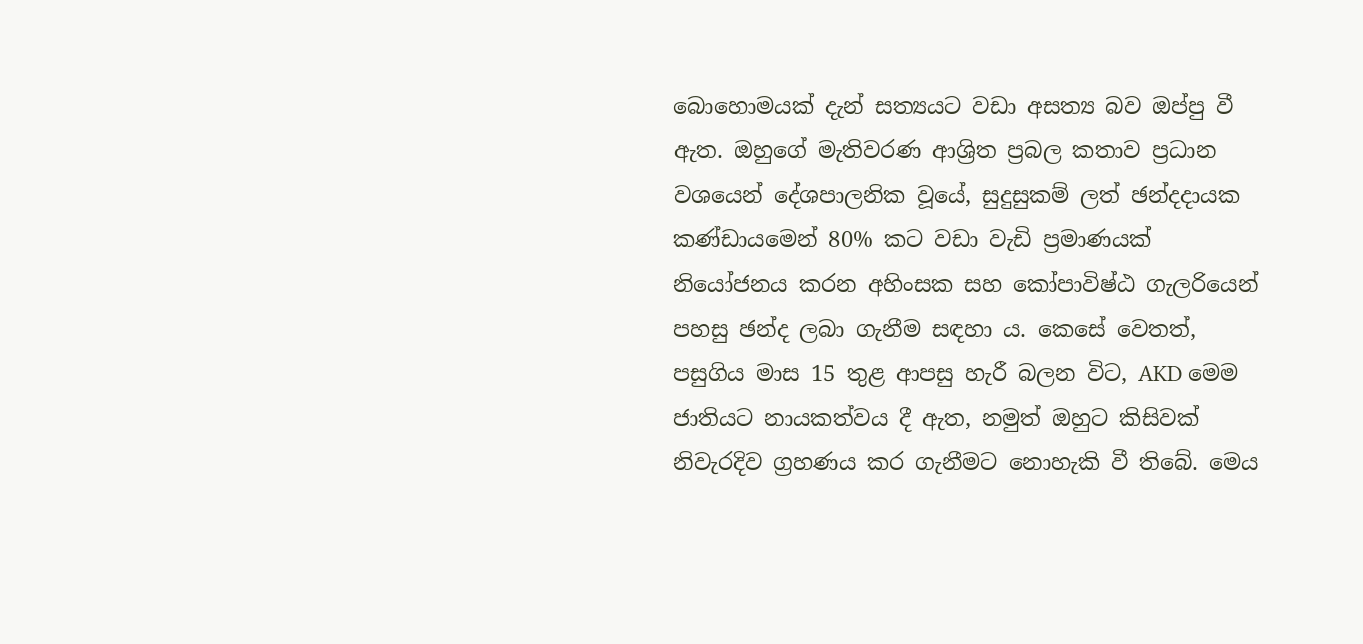බොහොමයක් දැන් සත්‍යයට වඩා අසත්‍ය බව ඔප්පු වී ඇත. ඔහුගේ මැතිවරණ ආශ්‍රිත ප්‍රබල කතාව ප්‍රධාන වශයෙන් දේශපාලනික වූයේ, සුදුසුකම් ලත් ඡන්දදායක කණ්ඩායමෙන් 80% කට වඩා වැඩි ප්‍රමාණයක් නියෝජනය කරන අහිංසක සහ කෝපාවිෂ්ඨ ගැලරියෙන් පහසු ඡන්ද ලබා ගැනීම සඳහා ය. කෙසේ වෙතත්, පසුගිය මාස 15 තුළ ආපසු හැරී බලන විට, AKD මෙම ජාතියට නායකත්වය දී ඇත, නමුත් ඔහුට කිසිවක් නිවැරදිව ග්‍රහණය කර ගැනීමට නොහැකි වී තිබේ. මෙය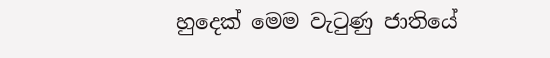හුදෙක් මෙම වැටුණු ජාතියේ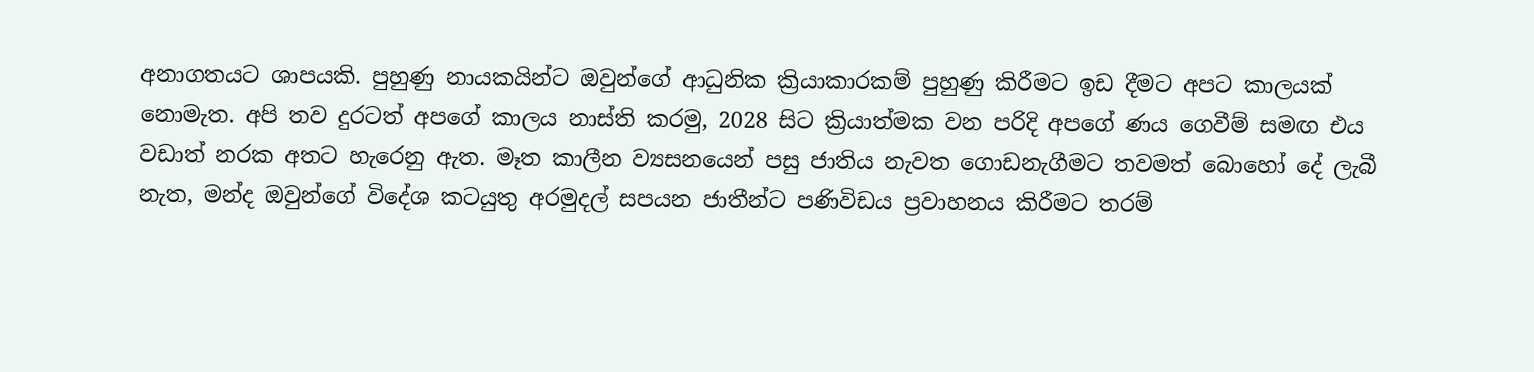අනාගතයට ශාපයකි. පුහුණු නායකයින්ට ඔවුන්ගේ ආධුනික ක්‍රියාකාරකම් පුහුණු කිරීමට ඉඩ දීමට අපට කාලයක් නොමැත. අපි තව දුරටත් අපගේ කාලය නාස්ති කරමු, 2028 සිට ක්‍රියාත්මක වන පරිදි අපගේ ණය ගෙවීම් සමඟ එය වඩාත් නරක අතට හැරෙනු ඇත. මෑත කාලීන ව්‍යසනයෙන් පසු ජාතිය නැවත ගොඩනැගීමට තවමත් බොහෝ දේ ලැබී නැත, මන්ද ඔවුන්ගේ විදේශ කටයුතු අරමුදල් සපයන ජාතීන්ට පණිවිඩය ප්‍රවාහනය කිරීමට තරම්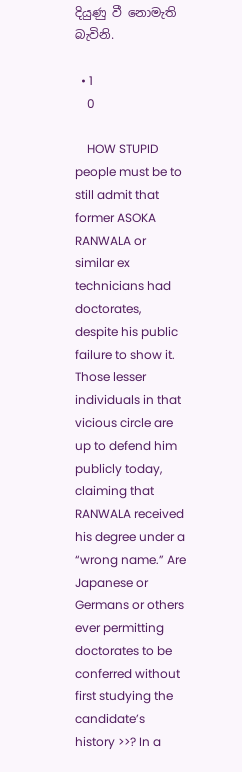දියුණු වී නොමැති බැවිනි.

  • 1
    0

    HOW STUPID people must be to still admit that former ASOKA RANWALA or similar ex technicians had doctorates, despite his public failure to show it. Those lesser individuals in that vicious circle are up to defend him publicly today, claiming that RANWALA received his degree under a “wrong name.” Are Japanese or Germans or others ever permitting doctorates to be conferred without first studying the candidate’s history >>? In a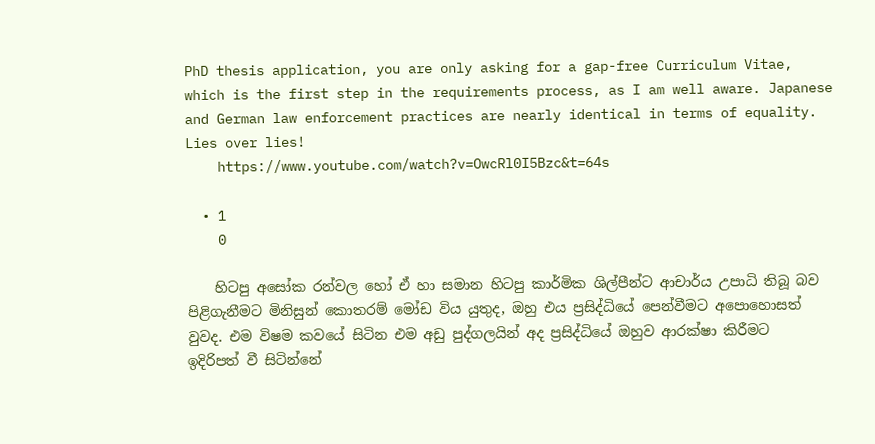PhD thesis application, you are only asking for a gap-free Curriculum Vitae, which is the first step in the requirements process, as I am well aware. Japanese and German law enforcement practices are nearly identical in terms of equality. Lies over lies!
    https://www.youtube.com/watch?v=OwcRl0I5Bzc&t=64s

  • 1
    0

    හිටපු අසෝක රන්වල හෝ ඒ හා සමාන හිටපු කාර්මික ශිල්පීන්ට ආචාර්ය උපාධි තිබූ බව පිළිගැනීමට මිනිසුන් කොතරම් මෝඩ විය යුතුද, ඔහු එය ප්‍රසිද්ධියේ පෙන්වීමට අපොහොසත් වුවද. එම විෂම කවයේ සිටින එම අඩු පුද්ගලයින් අද ප්‍රසිද්ධියේ ඔහුව ආරක්ෂා කිරීමට ඉදිරිපත් වී සිටින්නේ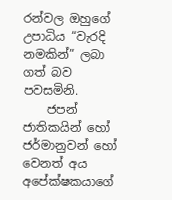රන්වල ඔහුගේ උපාධිය “වැරදි නමකින්” ලබා ගත් බව පවසමිනි.
    ජපන් ජාතිකයින් හෝ ජර්මානුවන් හෝ වෙනත් අය අපේක්ෂකයාගේ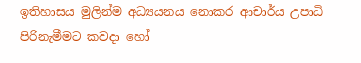ඉතිහාසය මුලින්ම අධ්‍යයනය නොකර ආචාර්ය උපාධි පිරිනැමීමට කවදා හෝ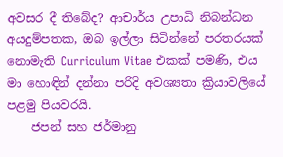අවසර දී තිබේද? ආචාර්ය උපාධි නිබන්ධන අයදුම්පතක, ඔබ ඉල්ලා සිටින්නේ පරතරයක් නොමැති Curriculum Vitae එකක් පමණි, එය මා හොඳින් දන්නා පරිදි අවශ්‍යතා ක්‍රියාවලියේ පළමු පියවරයි.
    ජපන් සහ ජර්මානු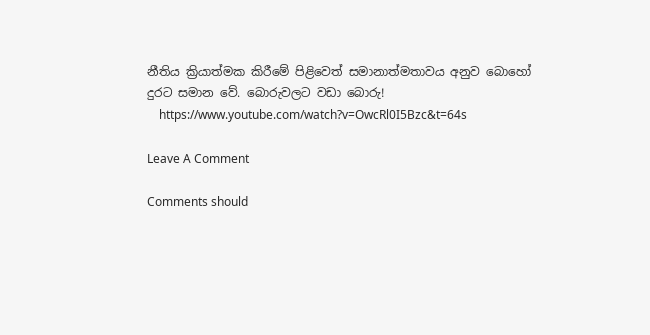නීතිය ක්‍රියාත්මක කිරීමේ පිළිවෙත් සමානාත්මතාවය අනුව බොහෝ දුරට සමාන වේ. බොරුවලට වඩා බොරු!
    https://www.youtube.com/watch?v=OwcRl0I5Bzc&t=64s

Leave A Comment

Comments should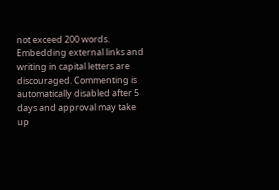not exceed 200 words. Embedding external links and writing in capital letters are discouraged. Commenting is automatically disabled after 5 days and approval may take up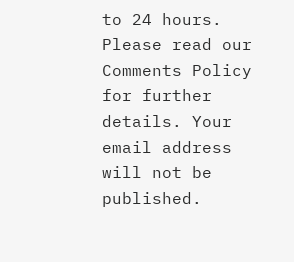to 24 hours. Please read our Comments Policy for further details. Your email address will not be published.